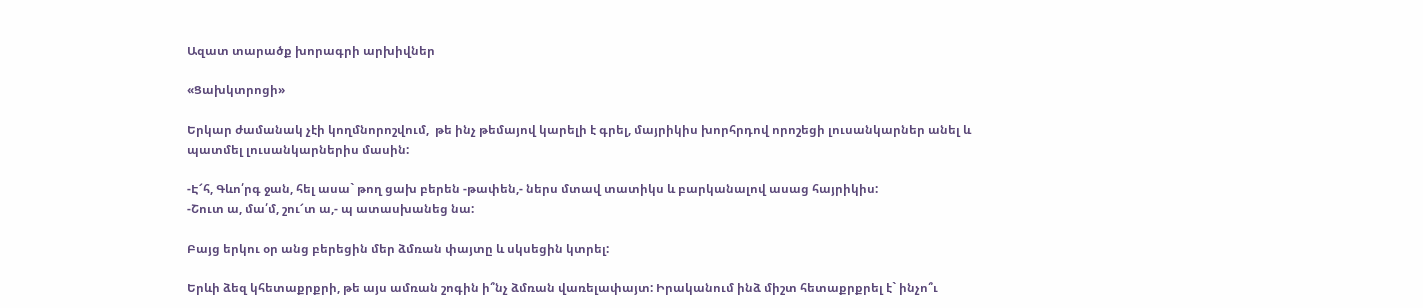Ազատ տարածք խորագրի արխիվներ

«Ցախկտրոցի»

Երկար ժամանակ չէի կողմնորոշվում,  թե ինչ թեմայով կարելի է գրել, մայրիկիս խորհրդով որոշեցի լուսանկարներ անել և պատմել լուսանկարներիս մասին:

-Է՜հ, Գևո՛րգ ջան, հել ասա` թող ցախ բերեն -թափեն,- ներս մտավ տատիկս և բարկանալով ասաց հայրիկիս:
-Շուտ ա, մա՛մ, շու՜տ ա,- պ ատասխանեց նա:

Բայց երկու օր անց բերեցին մեր ձմռան փայտը և սկսեցին կտրել:

Երևի ձեզ կհետաքրքրի, թե այս ամռան շոգին ի՞նչ ձմռան վառելափայտ: Իրականում ինձ միշտ հետաքրքրել է` ինչո՞ւ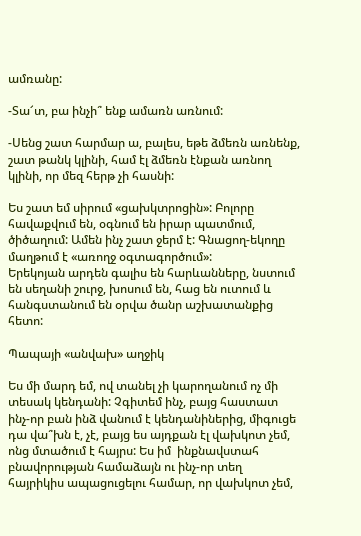ամռանը:

-Տա՜տ, բա ինչի՞ ենք ամառն առնում:

-Սենց շատ հարմար ա, բալես, եթե ձմեռն առնենք, շատ թանկ կլինի, համ էլ ձմեռն էնքան առնող կլինի, որ մեզ հերթ չի հասնի:

Ես շատ եմ սիրում «ցախկտրոցին»: Բոլորը հավաքվում են, օգնում են իրար պատմում, ծիծաղում: Ամեն ինչ շատ ջերմ է: Գնացող-եկողը մաղթում է «առողջ օգտագործում»:
Երեկոյան արդեն գալիս են հարևանները, նստում են սեղանի շուրջ, խոսում են, հաց են ուտում և հանգստանում են օրվա ծանր աշխատանքից հետո:

Պապայի «անվախ» աղջիկ

Ես մի մարդ եմ, ով տանել չի կարողանում ոչ մի  տեսակ կենդանի: Չգիտեմ ինչ, բայց հաստատ ինչ-որ բան ինձ վանում է կենդանիներից, միգուցե դա վա՞խն է, չէ, բայց ես այդքան էլ վախկոտ չեմ, ոնց մտածում է հայրս: Ես իմ  ինքնավստահ բնավորության համաձայն ու ինչ-որ տեղ հայրիկիս ապացուցելու համար, որ վախկոտ չեմ,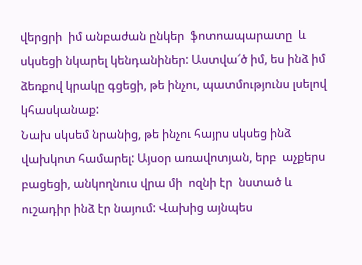վերցրի  իմ անբաժան ընկեր  ֆոտոապարատը  և սկսեցի նկարել կենդանիներ: Աստվա՜ծ իմ, ես ինձ իմ ձեռքով կրակը գցեցի, թե ինչու, պատմությունս լսելով կհասկանաք:
Նախ սկսեմ նրանից, թե ինչու հայրս սկսեց ինձ վախկոտ համարել: Այսօր առավոտյան, երբ  աչքերս բացեցի, անկողնուս վրա մի  ոզնի էր  նստած և ուշադիր ինձ էր նայում: Վախից այնպես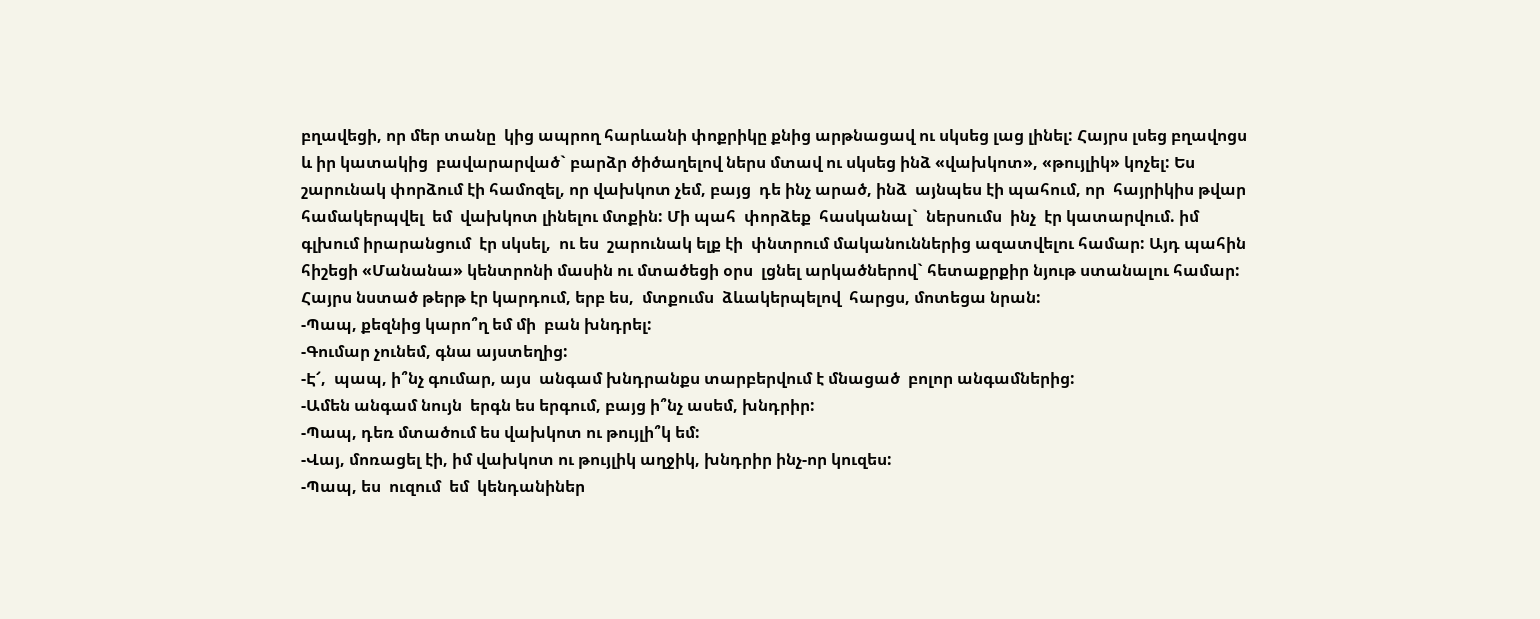բղավեցի, որ մեր տանը  կից ապրող հարևանի փոքրիկը քնից արթնացավ ու սկսեց լաց լինել: Հայրս լսեց բղավոցս և իր կատակից  բավարարված` բարձր ծիծաղելով ներս մտավ ու սկսեց ինձ «վախկոտ», «թույլիկ» կոչել: Ես  շարունակ փորձում էի համոզել, որ վախկոտ չեմ, բայց  դե ինչ արած, ինձ  այնպես էի պահում, որ  հայրիկիս թվար  համակերպվել  եմ  վախկոտ լինելու մտքին: Մի պահ  փորձեք  հասկանալ`  ներսումս  ինչ  էր կատարվում. իմ գլխում իրարանցում  էր սկսել,  ու ես  շարունակ ելք էի  փնտրում մականուններից ազատվելու համար: Այդ պահին  հիշեցի «Մանանա» կենտրոնի մասին ու մտածեցի օրս  լցնել արկածներով` հետաքրքիր նյութ ստանալու համար:
Հայրս նստած թերթ էր կարդում, երբ ես,  մտքումս  ձևակերպելով  հարցս, մոտեցա նրան:
-Պապ, քեզնից կարո՞ղ եմ մի  բան խնդրել:
-Գումար չունեմ, գնա այստեղից:
-Է՜,  պապ, ի՞նչ գումար, այս  անգամ խնդրանքս տարբերվում է մնացած  բոլոր անգամներից:
-Ամեն անգամ նույն  երգն ես երգում, բայց ի՞նչ ասեմ, խնդրիր:
-Պապ, դեռ մտածում ես վախկոտ ու թույլի՞կ եմ:
-Վայ, մոռացել էի, իմ վախկոտ ու թույլիկ աղջիկ, խնդրիր ինչ-որ կուզես:
-Պապ, ես  ուզում  եմ  կենդանիներ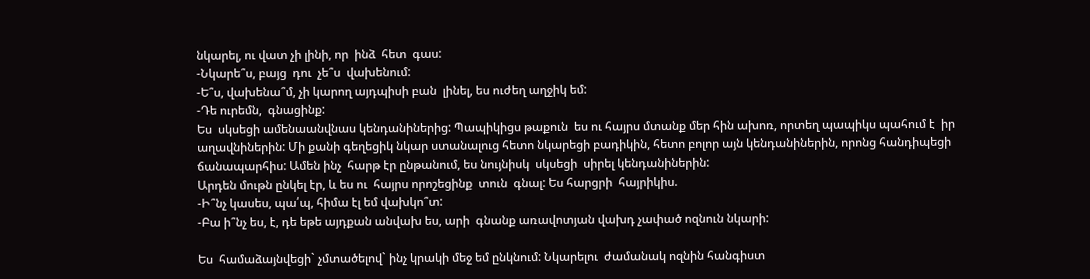նկարել, ու վատ չի լինի, որ  ինձ  հետ  գաս:
-Նկարե՞ս, բայց  դու  չե՞ս  վախենում:
-Ե՞ս, վախենա՞մ, չի կարող այդպիսի բան  լինել, ես ուժեղ աղջիկ եմ:
-Դե ուրեմն,  գնացինք:
Ես  սկսեցի ամենաանվնաս կենդանիներից: Պապիկիցս թաքուն  ես ու հայրս մտանք մեր հին ախոռ, որտեղ պապիկս պահում է  իր աղավնիներին: Մի քանի գեղեցիկ նկար ստանալուց հետո նկարեցի բադիկին, հետո բոլոր այն կենդանիներին, որոնց հանդիպեցի ճանապարհիս: Ամեն ինչ  հարթ էր ընթանում, ես նույնիսկ  սկսեցի  սիրել կենդանիներին:
Արդեն մութն ընկել էր, և ես ու  հայրս որոշեցինք  տուն  գնալ: Ես հարցրի  հայրիկիս.
-Ի՞նչ կասես, պա՛պ, հիմա էլ եմ վախկո՞տ:
-Բա ի՞նչ ես, է, դե եթե այդքան անվախ ես, արի  գնանք առավոտյան վախդ չափած ոզնուն նկարի:

Ես  համաձայնվեցի` չմտածելով` ինչ կրակի մեջ եմ ընկնում: Նկարելու  ժամանակ ոզնին հանգիստ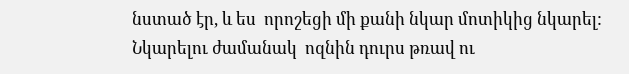նստած էր, և ես  որոշեցի մի քանի նկար մոտիկից նկարել: Նկարելու ժամանակ  ոզնին դուրս թռավ ու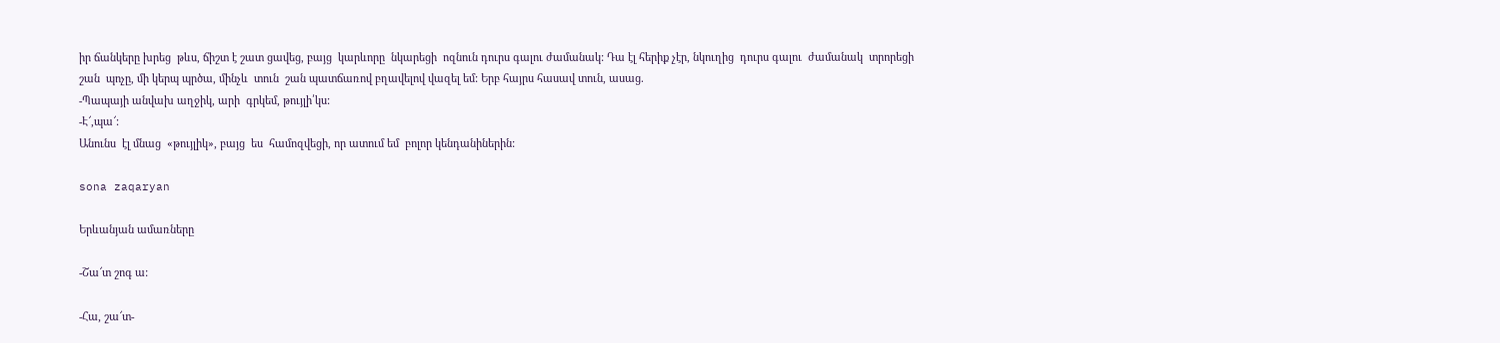իր ճանկերը խրեց  թևս, ճիշտ է շատ ցավեց, բայց  կարևորը  նկարեցի  ոզնուն դուրս գալու ժամանակ: Դա էլ հերիք չէր, նկուղից  դուրս գալու  ժամանակ  տրորեցի  շան  պոչը, մի կերպ պրծա, մինչև  տուն  շան պատճառով բղավելով վազել եմ: Երբ հայրս հասավ տուն, ասաց.
-Պապայի անվախ աղջիկ, արի  գրկեմ, թույլի՛կս:
-Է՜,պա՜:
Անունս  էլ մնաց  «թույլիկ», բայց  ես  համոզվեցի, որ ատում եմ  բոլոր կենդանիներին:

sona zaqaryan

Երևանյան ամառները

-Շա՜տ շոգ ա:

-Հա, շա՜տ-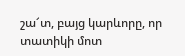շա՜տ, բայց կարևորը, որ տատիկի մոտ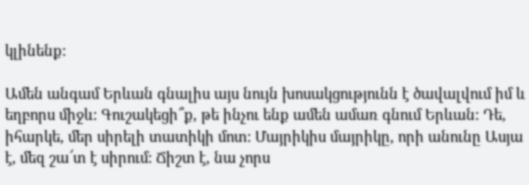կլինենք:

Ամեն անգամ Երևան գնալիս այս նույն խոսակցությունն է ծավալվում իմ և եղբորս միջև: Գուշակեցի՞ք, թե ինչու ենք ամեն ամառ գնում Երևան: Դե, իհարկե, մեր սիրելի տատիկի մոտ: Մայրիկիս մայրիկը, որի անունը Ասյա է, մեզ շա՜տ է սիրում: Ճիշտ է, նա չորս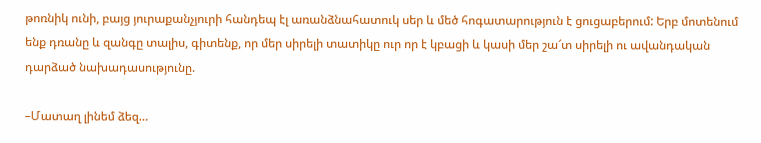թոռնիկ ունի, բայց յուրաքանչյուրի հանդեպ էլ առանձնահատուկ սեր և մեծ հոգատարություն է ցուցաբերում: Երբ մոտենում ենք դռանը և զանգը տալիս, գիտենք, որ մեր սիրելի տատիկը ուր որ է կբացի և կասի մեր շա՜տ սիրելի ու ավանդական դարձած նախադասությունը.

–Մատաղ լինեմ ձեզ…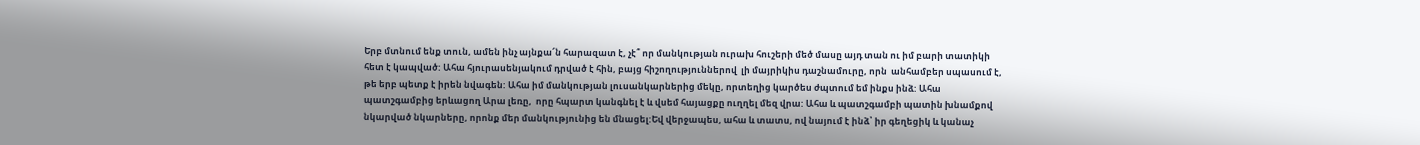Երբ մտնում ենք տուն, ամեն ինչ այնքա՜ն հարազատ է, չէ՞ որ մանկության ուրախ հուշերի մեծ մասը այդ տան ու իմ բարի տատիկի հետ է կապված: Ահա հյուրասենյակում դրված է հին, բայց հիշողություններով  լի մայրիկիս դաշնամուրը, որն  անհամբեր սպասում է, թե երբ պետք է իրեն նվագեն: Ահա իմ մանկության լուսանկարներից մեկը, որտեղից կարծես ժպտում եմ ինքս ինձ: Ահա պատշգամբից երևացող Արա լեռը,  որը հպարտ կանգնել է և վսեմ հայացքը ուղղել մեզ վրա: Ահա և պատշգամբի պատին խնամքով նկարված նկարները, որոնք մեր մանկությունից են մնացել:Եվ վերջապես, ահա և տատս, ով նայում է ինձ՝ իր գեղեցիկ և կանաչ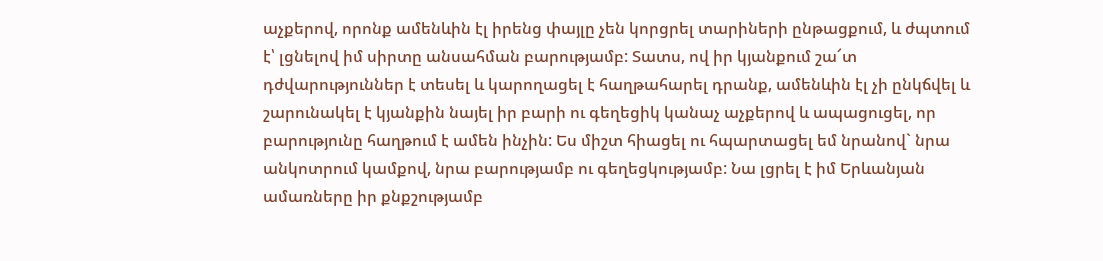աչքերով, որոնք ամենևին էլ իրենց փայլը չեն կորցրել տարիների ընթացքում, և ժպտում է՝ լցնելով իմ սիրտը անսահման բարությամբ: Տատս, ով իր կյանքում շա՜տ դժվարություններ է տեսել և կարողացել է հաղթահարել դրանք, ամենևին էլ չի ընկճվել և շարունակել է կյանքին նայել իր բարի ու գեղեցիկ կանաչ աչքերով և ապացուցել, որ բարությունը հաղթում է ամեն ինչին: Ես միշտ հիացել ու հպարտացել եմ նրանով` նրա անկոտրում կամքով, նրա բարությամբ ու գեղեցկությամբ: Նա լցրել է իմ Երևանյան ամառները իր քնքշությամբ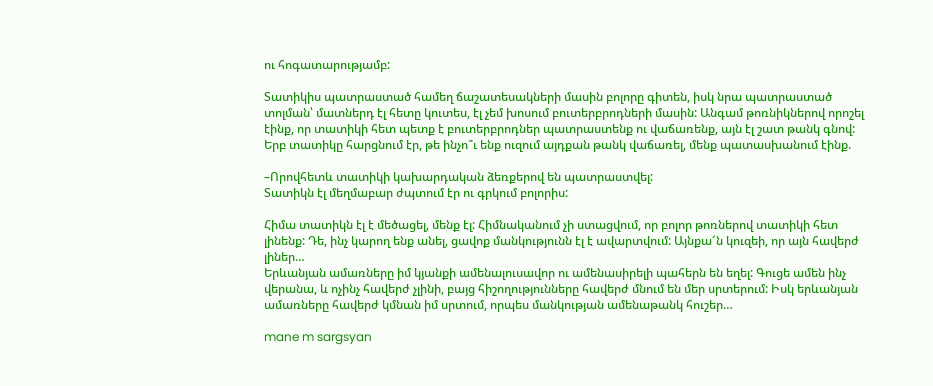ու հոգատարությամբ:

Տատիկիս պատրաստած համեղ ճաշատեսակների մասին բոլորը գիտեն, իսկ նրա պատրաստած տոլման՝ մատներդ էլ հետը կուտես, էլ չեմ խոսում բուտերբրոդների մասին: Անգամ թոռնիկներով որոշել էինք, որ տատիկի հետ պետք է բուտերբրոդներ պատրաստենք ու վաճառենք, այն էլ շատ թանկ գնով: Երբ տատիկը հարցնում էր, թե ինչո՞ւ ենք ուզում այդքան թանկ վաճառել, մենք պատասխանում էինք.

–Որովհետև տատիկի կախարդական ձեռքերով են պատրաստվել:
Տատիկն էլ մեղմաբար ժպտում էր ու գրկում բոլորիս:

Հիմա տատիկն էլ է մեծացել, մենք էլ: Հիմնականում չի ստացվում, որ բոլոր թոռներով տատիկի հետ լինենք: Դե, ինչ կարող ենք անել, ցավոք մանկությունն էլ է ավարտվում: Այնքա՜ն կուզեի, որ այն հավերժ լիներ…
Երևանյան ամառները իմ կյանքի ամենալուսավոր ու ամենասիրելի պահերն են եղել: Գուցե ամեն ինչ վերանա, և ոչինչ հավերժ չլինի, բայց հիշողությունները հավերժ մնում են մեր սրտերում: Իսկ երևանյան ամառները հավերժ կմնան իմ սրտում, որպես մանկության ամենաթանկ հուշեր…

mane m sargsyan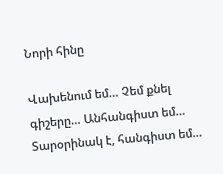Նորի հինը

Վախենում եմ… Չեմ քնել գիշերը… Անհանգիստ եմ… Տարօրինակ է, հանգիստ եմ…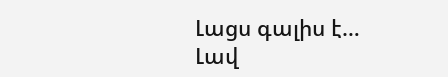Լացս գալիս է… Լավ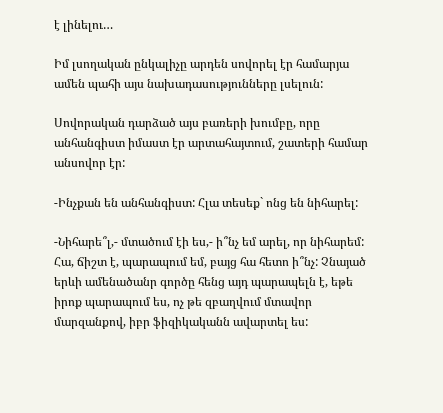է լինելու…

Իմ լսողական ընկալիչը արդեն սովորել էր համարյա ամեն պահի այս նախադասությունները լսելուն:

Սովորական դարձած այս բառերի խումբը, որը անհանգիստ իմաստ էր արտահայտում, շատերի համար անսովոր էր:

-Ինչքան են անհանգիստ: Հլա տեսեք` ոնց են նիհարել:

-Նիհարե՞լ,- մտածում էի ես,- ի՞նչ եմ արել, որ նիհարեմ: Հա, ճիշտ է, պարապում եմ, բայց հա հետո ի՞նչ: Չնայած երևի ամենածանր գործը հենց այդ պարապելն է, եթե իրոք պարապում ես, ոչ թե զբաղվում մտավոր մարզանքով, իբր ֆիզիկականն ավարտել ես: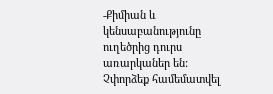-Քիմիան և կենսաբանությունը ուղեծրից դուրս առարկաներ են: Չփորձեք համեմատվել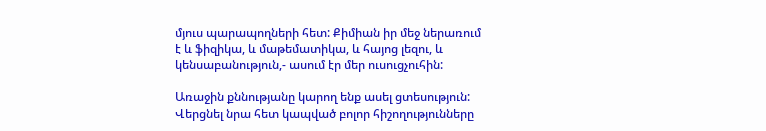մյուս պարապողների հետ: Քիմիան իր մեջ ներառում է և ֆիզիկա, և մաթեմատիկա, և հայոց լեզու, և կենսաբանություն,- ասում էր մեր ուսուցչուհին:

Առաջին քննությանը կարող ենք ասել ցտեսություն: Վերցնել նրա հետ կապված բոլոր հիշողությունները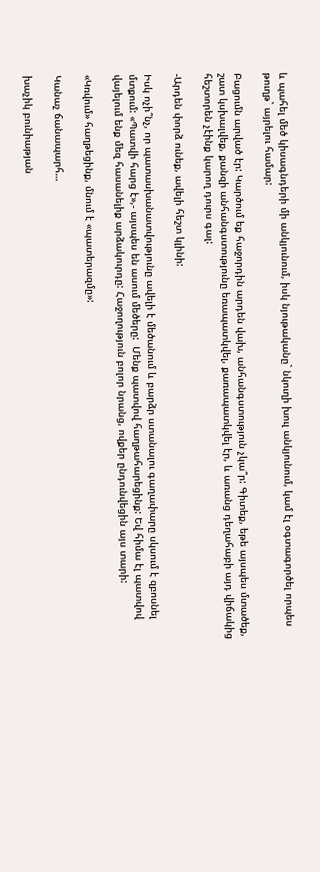և պահել մեծ կիսագնդերի մի անկյունում, իսկ նյութականը` նկուղի խուլ անկյունում, կամ էլ օգտագործել որպես թուղթ` այրելու համար:

Բացումն արված էր: Կարծում եք հաջորդին արդեն վախ, անհանգստություն չկա՞ր: Գիտեք, եթե այսպես մտածեք, շատ կսխալվեք, քանզի անհանգստությունը եռապատկվել, քառապատկվել էր, և առանց դեղահաբի այդ վիճակից հեշտորեն չէինք կարող դուրս գալ:

-Արդեն փորձ ունեք, ավելի հեշտ կլինի:

Իսկ ոչի՞նչ, որ պատասխանատվությունը ավելի է մեծանում և բարձր ստանալու գաղափարը սկսում է զբոսնել մտքում: «Պատվի հարց է»,- այսպես են ասում մեծերը:  Մենք պատվով հաղթահարեցինք: Եվ հիմա էլ պատվով վայելում ենք մեզ հասանելիք արձակուրդը: Հաջողություն բոլոր նրանց, ովքեր ընդունվեցին այս տարի:

«Կռվում» հաղթեցինք, մնում է «պատերազմը»:

Կանաչ ճանապարհ…

խաչիկ բունիաթյան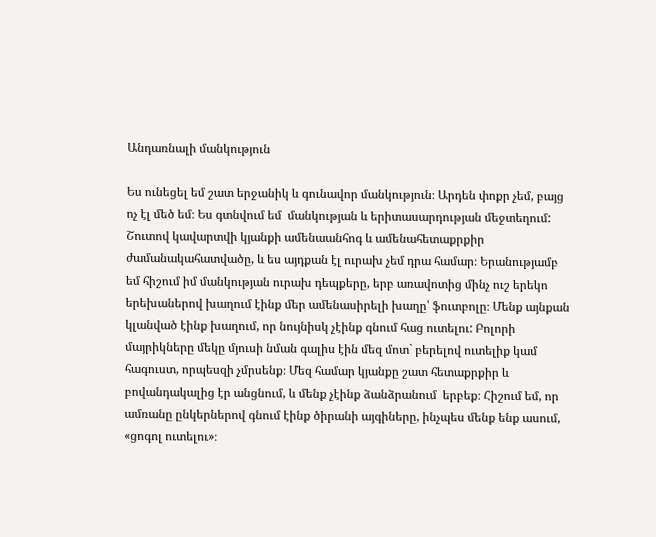Անդառնալի մանկություն

Ես ունեցել եմ շատ երջանիկ և գունավոր մանկություն։ Արդեն փոքր չեմ, բայց ոչ էլ մեծ եմ։ Ես գտնվում եմ  մանկության և երիտասարդության մեջտեղում: Շուտով կավարտվի կյանքի ամենաանհոգ և ամենահետաքրքիր ժամանակահատվածը, և ես այդքան էլ ուրախ չեմ դրա համար։ Երանությամբ եմ հիշում իմ մանկության ուրախ դեպքերը, երբ առավոտից մինչ ուշ երեկո երեխաներով խաղում էինք մեր ամենասիրելի խաղը՝ ֆուտբոլը։ Մենք այնքան կլանված էինք խաղում, որ նույնիսկ չէինք գնում հաց ուտելու: Բոլորի մայրիկները մեկը մյուսի նման գալիս էին մեզ մոտ` բերելով ուտելիք կամ հագուստ, որպեսզի չմրսենք։ Մեզ համար կյանքը շատ հետաքրքիր և բովանդակալից էր անցնում, և մենք չէինք ձանձրանում  երբեք։ Հիշում եմ, որ ամռանը ընկերներով գնում էինք ծիրանի այգիները, ինչպես մենք ենք ասում, «ցոգոլ ուտելու»։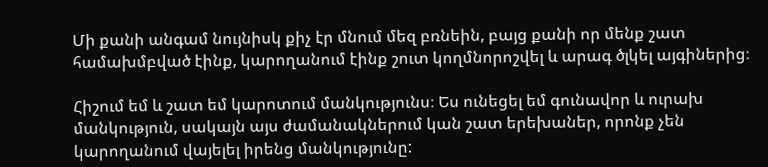Մի քանի անգամ նույնիսկ քիչ էր մնում մեզ բռնեին, բայց քանի որ մենք շատ համախմբված էինք, կարողանում էինք շուտ կողմնորոշվել և արագ ծլկել այգիներից։

Հիշում եմ և շատ եմ կարոտում մանկությունս։ Ես ունեցել եմ գունավոր և ուրախ մանկություն, սակայն այս ժամանակներում կան շատ երեխաներ, որոնք չեն կարողանում վայելել իրենց մանկությունը: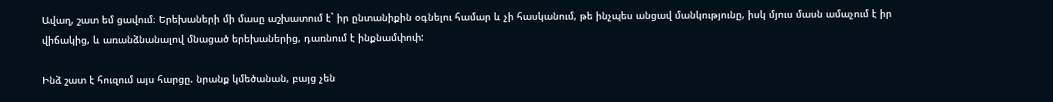Ավաղ, շատ եմ ցավում։ Երեխաների մի մասը աշխատում է` իր ընտանիքին օգնելու համար և չի հասկանում, թե ինչպես անցավ մանկությունը, իսկ մյուս մասն ամաչում է իր վիճակից, և առանձնանալով մնացած երեխաներից, դառնում է ինքնամփոփ:

Ինձ շատ է հուզում այս հարցը. նրանք կմեծանան, բայց չեն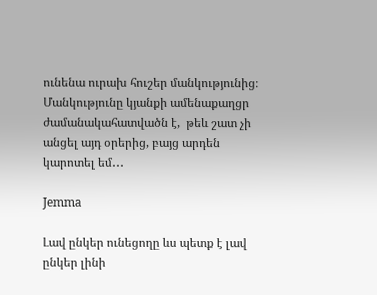ունենա ուրախ հուշեր մանկությունից։ Մանկությունը կյանքի ամենաքաղցր ժամանակահատվածն է,  թեև շատ չի անցել այդ օրերից, բայց արդեն կարոտել եմ․․․

Jemma

Լավ ընկեր ունեցողը ևս պետք է լավ ընկեր լինի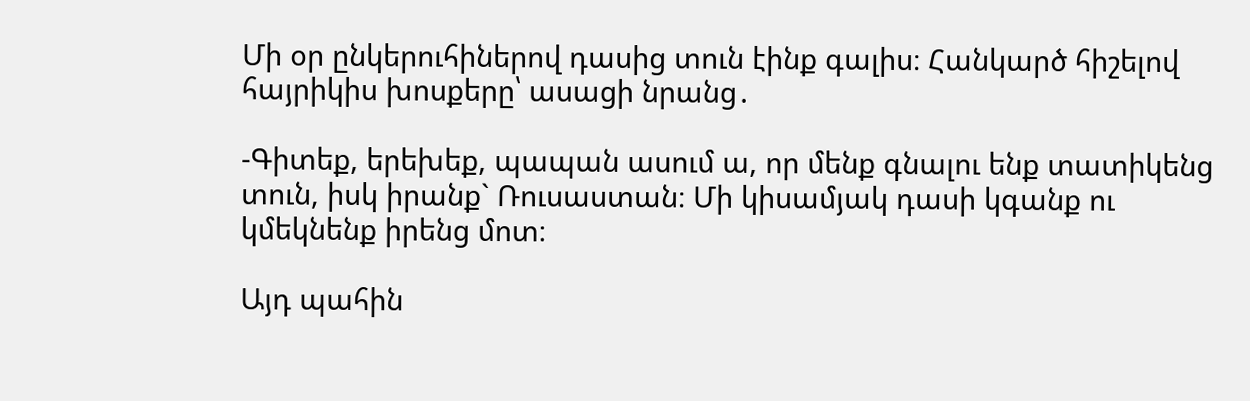Մի օր ընկերուհիներով դասից տուն էինք գալիս։ Հանկարծ հիշելով հայրիկիս խոսքերը՝ ասացի նրանց․

-Գիտեք, երեխեք, պապան ասում ա, որ մենք գնալու ենք տատիկենց տուն, իսկ իրանք` Ռուսաստան։ Մի կիսամյակ դասի կգանք ու կմեկնենք իրենց մոտ։

Այդ պահին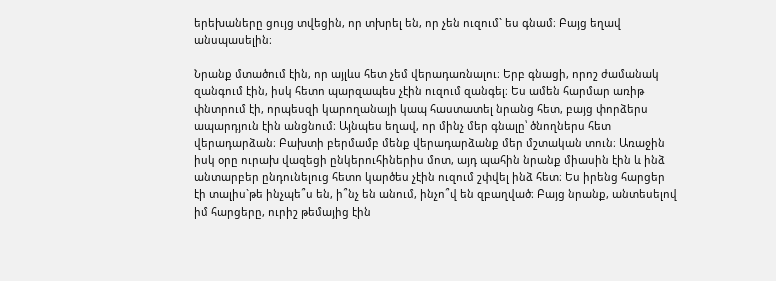երեխաները ցույց տվեցին, որ տխրել են, որ չեն ուզում` ես գնամ։ Բայց եղավ անսպասելին։

Նրանք մտածում էին, որ այլևս հետ չեմ վերադառնալու։ Երբ գնացի, որոշ ժամանակ զանգում էին, իսկ հետո պարզապես չէին ուզում զանգել։ Ես ամեն հարմար առիթ փնտրում էի, որպեսզի կարողանայի կապ հաստատել նրանց հետ, բայց փորձերս ապարդյուն էին անցնում։ Այնպես եղավ, որ մինչ մեր գնալը՝ ծնողներս հետ վերադարձան։ Բախտի բերմամբ մենք վերադարձանք մեր մշտական տուն։ Առաջին իսկ օրը ուրախ վազեցի ընկերուհիներիս մոտ, այդ պահին նրանք միասին էին և ինձ անտարբեր ընդունելուց հետո կարծես չէին ուզում շփվել ինձ հետ։ Ես իրենց հարցեր էի տալիս`թե ինչպե՞ս են, ի՞նչ են անում, ինչո՞վ են զբաղված։ Բայց նրանք, անտեսելով իմ հարցերը, ուրիշ թեմայից էին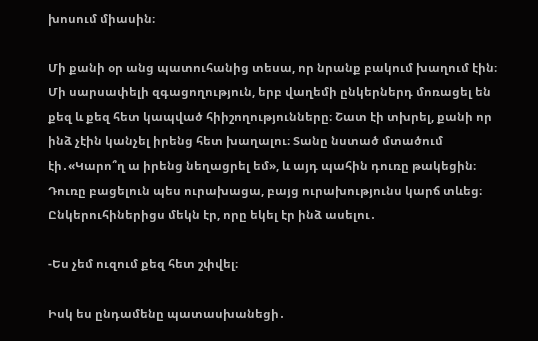խոսում միասին։

Մի քանի օր անց պատուհանից տեսա, որ նրանք բակում խաղում էին։ Մի սարսափելի զգացողություն, երբ վաղեմի ընկերներդ մոռացել են քեզ և քեզ հետ կապված հիիշողությունները։ Շատ էի տխրել, քանի որ ինձ չէին կանչել իրենց հետ խաղալու։ Տանը նստած մտածում էի․«Կարո՞ղ ա իրենց նեղացրել եմ», և այդ պահին դուռը թակեցին։ Դուռը բացելուն պես ուրախացա, բայց ուրախությունս կարճ տևեց։ Ընկերուհիներիցս մեկն էր, որը եկել էր ինձ ասելու․

-Ես չեմ ուզում քեզ հետ շփվել։

Իսկ ես ընդամենը պատասխանեցի․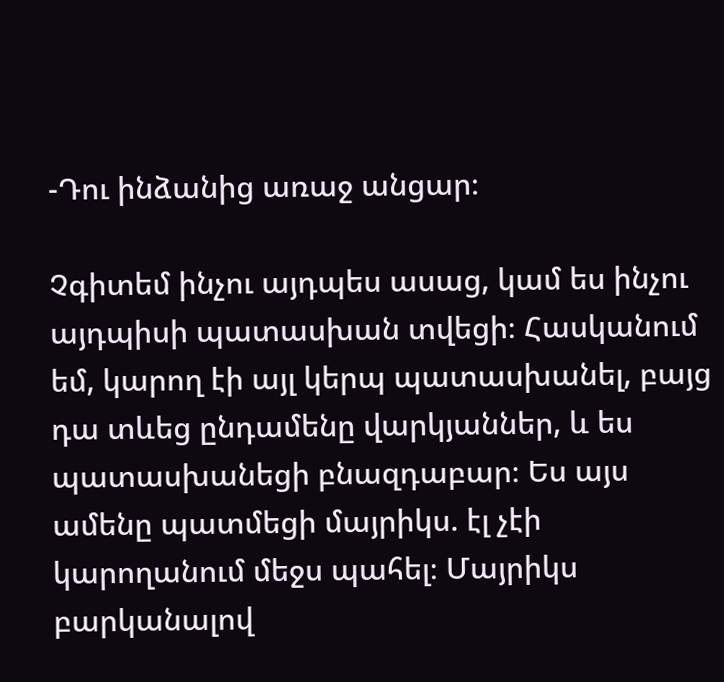-Դու ինձանից առաջ անցար։

Չգիտեմ ինչու այդպես ասաց, կամ ես ինչու այդպիսի պատասխան տվեցի։ Հասկանում եմ, կարող էի այլ կերպ պատասխանել, բայց դա տևեց ընդամենը վարկյաններ, և ես պատասխանեցի բնազդաբար։ Ես այս ամենը պատմեցի մայրիկս. էլ չէի կարողանում մեջս պահել։ Մայրիկս բարկանալով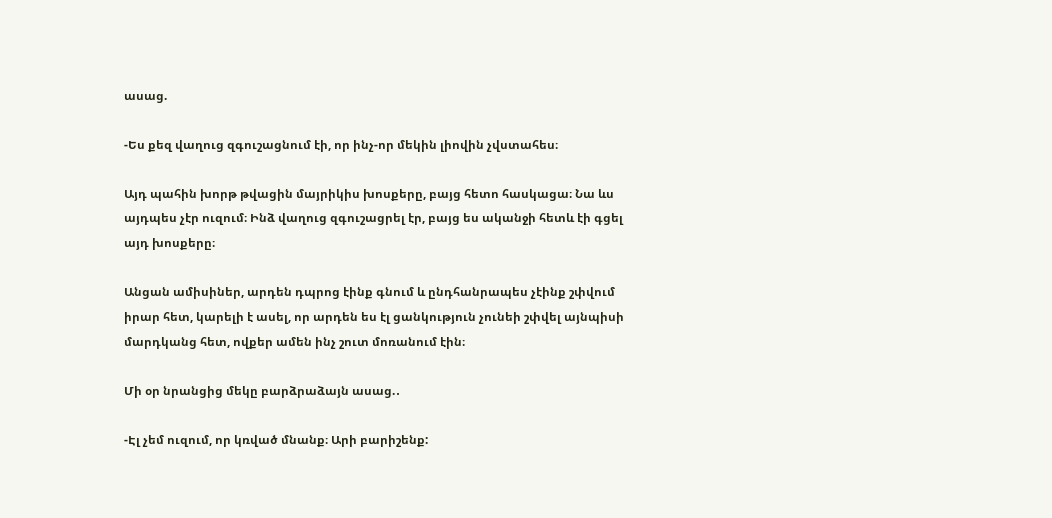ասաց.

-Ես քեզ վաղուց զգուշացնում էի, որ ինչ-որ մեկին լիովին չվստահես։

Այդ պահին խորթ թվացին մայրիկիս խոսքերը, բայց հետո հասկացա։ Նա ևս այդպես չէր ուզում։ Ինձ վաղուց զգուշացրել էր, բայց ես ականջի հետև էի գցել այդ խոսքերը։

Անցան ամիսիներ, արդեն դպրոց էինք գնում և ընդհանրապես չէինք շփվում իրար հետ, կարելի է ասել, որ արդեն ես էլ ցանկություն չունեի շփվել այնպիսի մարդկանց հետ, ովքեր ամեն ինչ շուտ մոռանում էին։

Մի օր նրանցից մեկը բարձրաձայն ասաց.․

-Էլ չեմ ուզում, որ կռված մնանք։ Արի բարիշենք: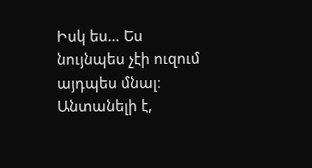Իսկ ես… Ես նույնպես չէի ուզում այդպես մնալ։ Անտանելի է,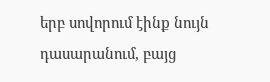երբ սովորում էինք նույն դասարանում, բայց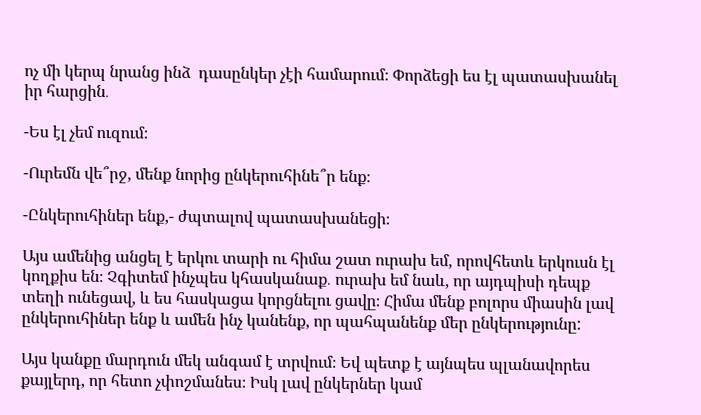ոչ մի կերպ նրանց ինձ  դասընկեր չէի համարում։ Փորձեցի ես էլ պատասխանել  իր հարցին․

-Ես էլ չեմ ուզում։

-Ուրեմն վե՞րջ, մենք նորից ընկերուհինե՞ր ենք։

-Ընկերուհիներ ենք,- ժպտալով պատասխանեցի։

Այս ամենից անցել է երկու տարի ու հիմա շատ ուրախ եմ, որովհետև երկուսն էլ կողքիս են։ Չգիտեմ ինչպես կհասկանաք․ ուրախ եմ նաև, որ այդպիսի դեպք տեղի ունեցավ, և ես հասկացա կորցնելու ցավը։ Հիմա մենք բոլորս միասին լավ ընկերուհիներ ենք և ամեն ինչ կանենք, որ պահպանենք մեր ընկերությունը:

Այս կանքը մարդուն մեկ անգամ է տրվում։ Եվ պետք է այնպես պլանավորես քայլերդ, որ հետո չփոշմանես։ Իսկ լավ ընկերներ կամ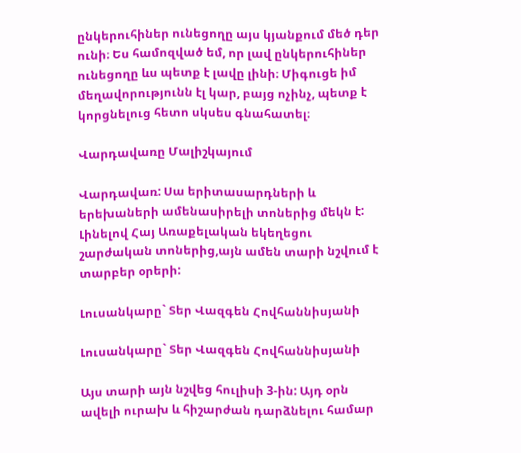ընկերուհիներ ունեցողը այս կյանքում մեծ դեր ունի։ Ես համոզված եմ, որ լավ ընկերուհիներ ունեցողը ևս պետք է լավը լինի։ Միգուցե իմ մեղավորությունն էլ կար, բայց ոչինչ, պետք է կորցնելուց հետո սկսես գնահատել։

Վարդավառը Մալիշկայում

Վարդավառ: Սա երիտասարդների և երեխաների ամենասիրելի տոներից մեկն է: Լինելով Հայ Առաքելական եկեղեցու շարժական տոներից,այն ամեն տարի նշվում է տարբեր օրերի:

Լուսանկարը` Տեր Վազգեն Հովհաննիսյանի

Լուսանկարը` Տեր Վազգեն Հովհաննիսյանի

Այս տարի այն նշվեց հուլիսի 3-ին: Այդ օրն ավելի ուրախ և հիշարժան դարձնելու համար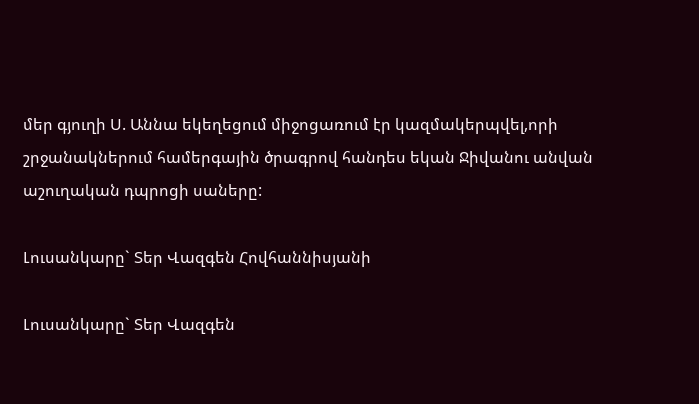մեր գյուղի Ս. Աննա եկեղեցում միջոցառում էր կազմակերպվել,որի շրջանակներում համերգային ծրագրով հանդես եկան Ջիվանու անվան աշուղական դպրոցի սաները:

Լուսանկարը` Տեր Վազգեն Հովհաննիսյանի

Լուսանկարը` Տեր Վազգեն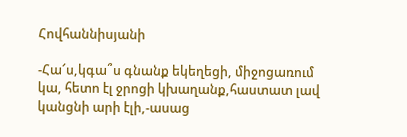Հովհաննիսյանի

-Հա՜ս,կգա՞ս գնանք եկեղեցի, միջոցառում կա, հետո էլ ջրոցի կխաղանք,հաստատ լավ կանցնի արի էլի,-ասաց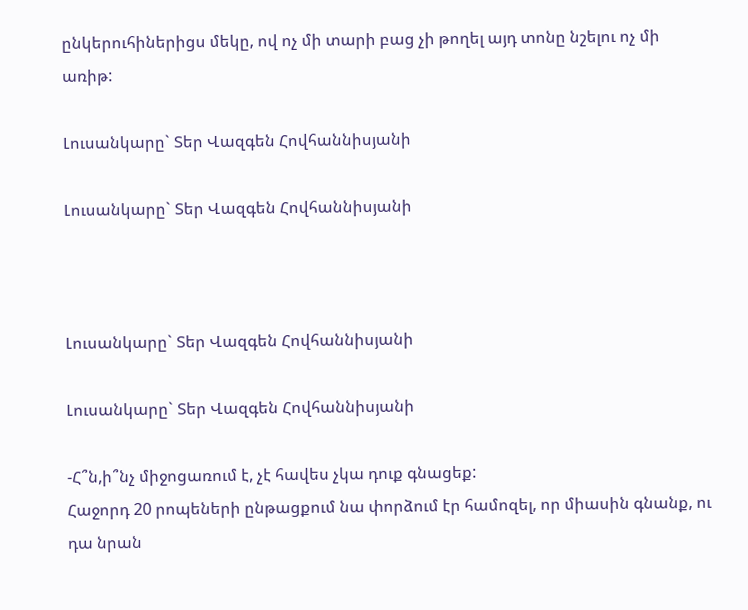ընկերուհիներիցս մեկը, ով ոչ մի տարի բաց չի թողել այդ տոնը նշելու ոչ մի առիթ:

Լուսանկարը` Տեր Վազգեն Հովհաննիսյանի

Լուսանկարը` Տեր Վազգեն Հովհաննիսյանի



Լուսանկարը` Տեր Վազգեն Հովհաննիսյանի

Լուսանկարը` Տեր Վազգեն Հովհաննիսյանի

-Հ՞ն,ի՞նչ միջոցառում է, չէ հավես չկա դուք գնացեք:
Հաջորդ 20 րոպեների ընթացքում նա փորձում էր համոզել, որ միասին գնանք, ու դա նրան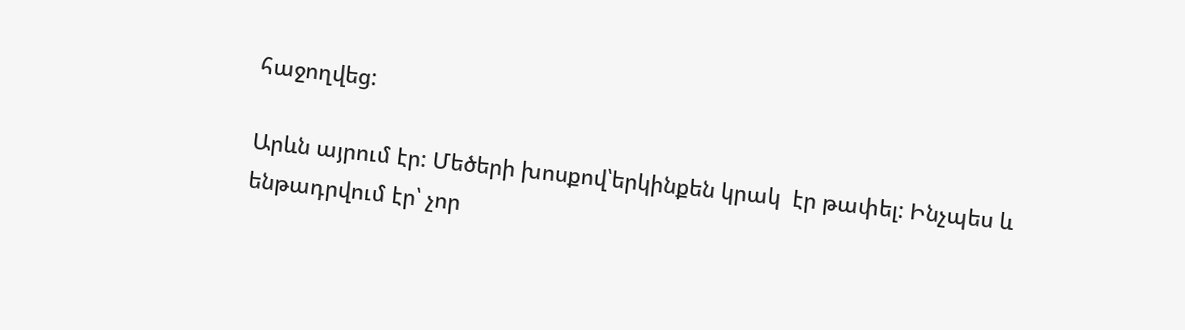հաջողվեց:

Արևն այրում էր: Մեծերի խոսքով՝երկինքեն կրակ  էր թափել: Ինչպես և ենթադրվում էր՝ չոր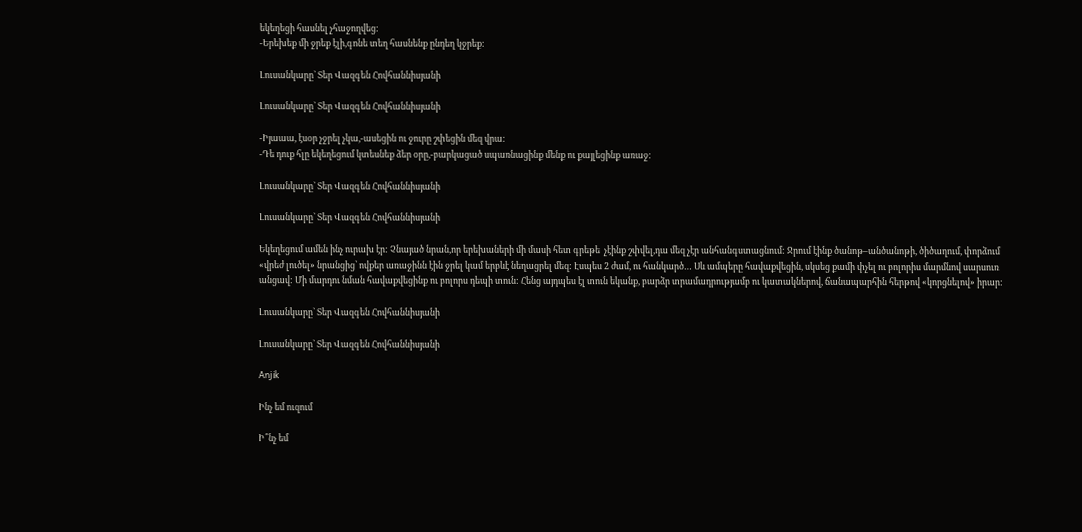եկեղեցի հասնել չհաջողվեց:
-Երեխեք մի ջրեք էլի,գոնե տեղ հասնենք ընդեղ կջրեք:

Լուսանկարը` Տեր Վազգեն Հովհաննիսյանի

Լուսանկարը` Տեր Վազգեն Հովհաննիսյանի

-Իյաաա, էսօր չջրել չկա,-ասեցին ու ջուրը շփեցին մեզ վրա:
-Դե դուք հլը եկեղեցում կտեսնեք ձեր օրը,-բարկացած սպառնացինք մենք ու քայլեցինք առաջ:

Լուսանկարը` Տեր Վազգեն Հովհաննիսյանի

Լուսանկարը` Տեր Վազգեն Հովհաննիսյանի

Եկեղեցում ամեն ինչ ուրախ էր: Չնայած նրան,որ երեխաների մի մասի հետ գրեթե  չէինք շփվել,դա մեզ չէր անհանգստացնում: Ջրում էինք ծանոթ–անծանոթի, ծիծաղում, փորձում «վրեժ լուծել» նրանցից՝ ովքեր առաջինն էին ջրել կամ երբևէ նեղացրել մեզ: Էսպես 2 ժամ, ու հանկարծ… Սև ամպերը հավաքվեցին, սկսեց քամի փչել ու բոլորիս մարմնով սարսուռ անցավ: Մի մարդու նման հավաքվեցինք ու բոլորս դեպի տուն: Հենց այդպես էլ տուն եկանք, բարձր տրամադրությամբ ու կատակներով, ճանապարհին հերթով «կորցնելով» իրար:

Լուսանկարը` Տեր Վազգեն Հովհաննիսյանի

Լուսանկարը` Տեր Վազգեն Հովհաննիսյանի

Anjik

Ինչ եմ ուզում

Ի՞նչ եմ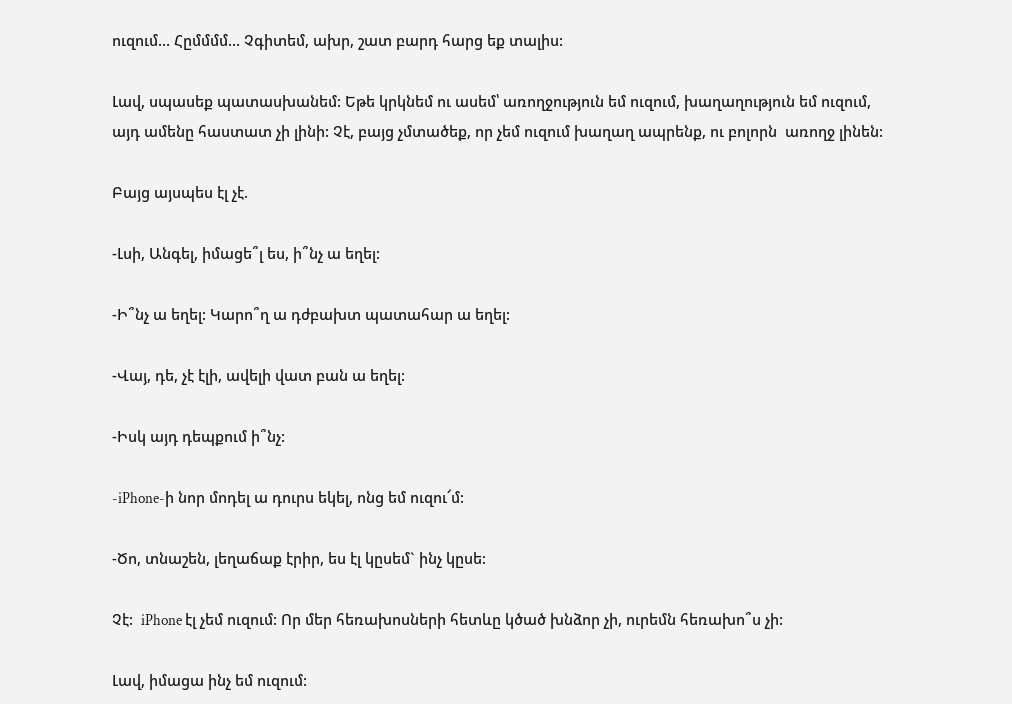ուզում… Հըմմմմ… Չգիտեմ, ախր, շատ բարդ հարց եք տալիս:

Լավ, սպասեք պատասխանեմ: Եթե կրկնեմ ու ասեմ՝ առողջություն եմ ուզում, խաղաղություն եմ ուզում, այդ ամենը հաստատ չի լինի: Չէ, բայց չմտածեք, որ չեմ ուզում խաղաղ ապրենք, ու բոլորն  առողջ լինեն:

Բայց այսպես էլ չէ.

-Լսի, Անգել, իմացե՞լ ես, ի՞նչ ա եղել:

-Ի՞նչ ա եղել: Կարո՞ղ ա դժբախտ պատահար ա եղել:

-Վայ, դե, չէ էլի, ավելի վատ բան ա եղել:

-Իսկ այդ դեպքում ի՞նչ:

-iPhone-ի նոր մոդել ա դուրս եկել, ոնց եմ ուզու՜մ:

-Ծո, տնաշեն, լեղաճաք էրիր, ես էլ կըսեմ` ինչ կըսե:

Չէ:  iPhone էլ չեմ ուզում: Որ մեր հեռախոսների հետևը կծած խնձոր չի, ուրեմն հեռախո՞ս չի:

Լավ, իմացա ինչ եմ ուզում: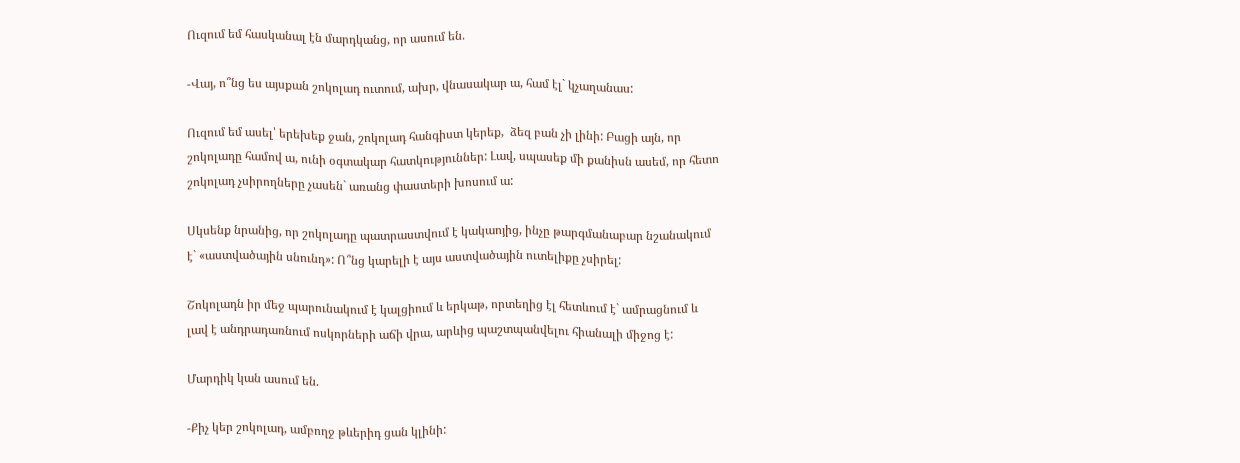Ուզում եմ հասկանալ էն մարդկանց, որ ասում են.

-Վայ, ո՞նց ես այսքան շոկոլադ ուտում, ախր, վնասակար ա, համ էլ` կչաղանաս:

Ուզում եմ ասել՝ երեխեք ջան, շոկոլադ հանգիստ կերեք,  ձեզ բան չի լինի: Բացի այն, որ շոկոլադը համով ա, ունի օգտակար հատկություններ: Լավ, սպասեք մի քանիսն ասեմ, որ հետո շոկոլադ չսիրողները չասեն` առանց փաստերի խոսում ա:

Սկսենք նրանից, որ շոկոլադը պատրաստվում է կակաոյից, ինչը թարգմանաբար նշանակում է` «աստվածային սնունդ»: Ո՞նց կարելի է այս աստվածային ուտելիքը չսիրել:

Շոկոլադն իր մեջ պարունակում է կալցիում և երկաթ, որտեղից էլ հետևում է` ամրացնում և լավ է անդրադառնում ոսկորների աճի վրա, արևից պաշտպանվելու հիանալի միջոց է:

Մարդիկ կան ասում են.

-Քիչ կեր շոկոլադ, ամբողջ թևերիդ ցան կլինի: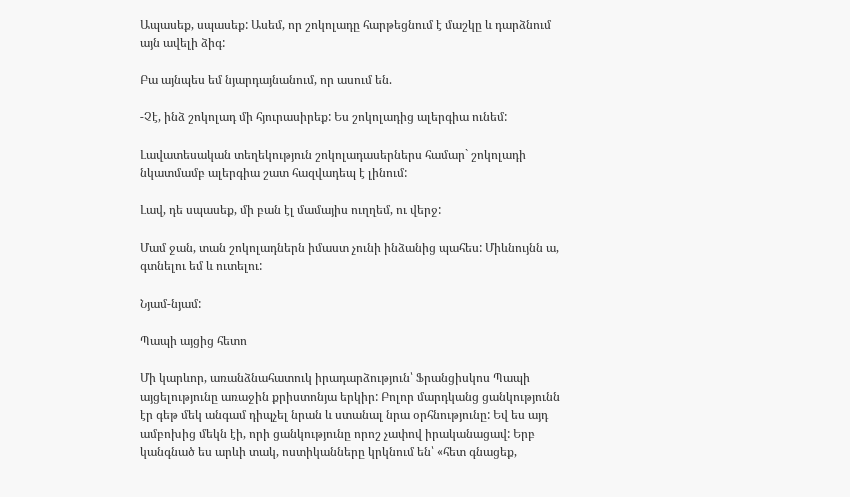Ապասեք, սպասեք: Ասեմ, որ շոկոլադը հարթեցնում է մաշկը և դարձնում այն ավելի ձիգ:

Բա այնպես եմ նյարդայնանում, որ ասում են.

-Չէ, ինձ շոկոլադ մի հյուրասիրեք: Ես շոկոլադից ալերգիա ունեմ:

Լավատեսական տեղեկություն շոկոլադասերներս համար` շոկոլադի նկատմամբ ալերգիա շատ հազվադեպ է լինում:

Լավ, դե սպասեք, մի բան էլ մամայիս ուղղեմ, ու վերջ:

Մամ ջան, տան շոկոլադներն իմաստ չունի ինձանից պահես: Միևնույնն ա, գտնելու եմ և ուտելու:

Նյամ-նյամ:

Պապի այցից հետո

Մի կարևոր, առանձնահատուկ իրադարձություն՝ Ֆրանցիսկոս Պապի այցելությունը առաջին քրիստոնյա երկիր: Բոլոր մարդկանց ցանկությունն էր գեթ մեկ անգամ դիպչել նրան և ստանալ նրա օրհնությունը: Եվ ես այդ ամբոխից մեկն էի, որի ցանկությունը որոշ չափով իրականացավ: Երբ կանգնած ես արևի տակ, ոստիկանները կրկնում են՝ «հետ գնացեք,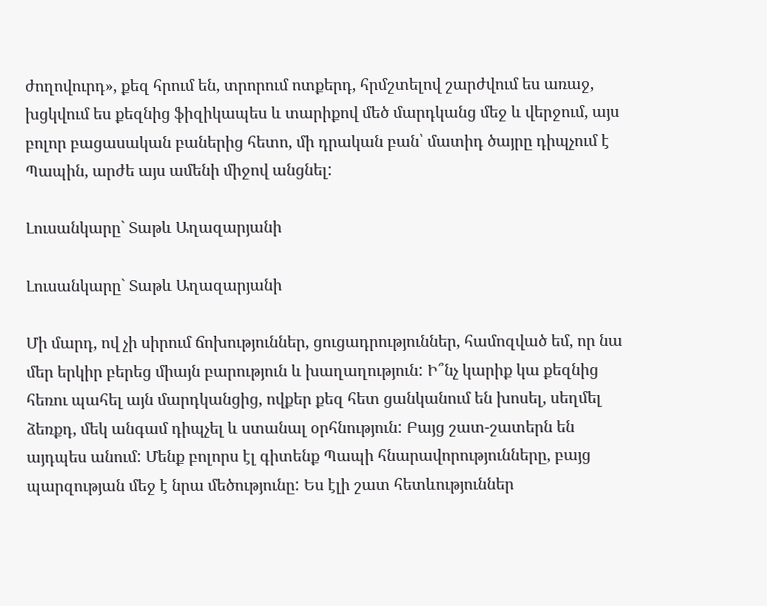ժողովուրդ», քեզ հրում են, տրորում ոտքերդ, հրմշտելով շարժվում ես առաջ, խցկվում ես քեզնից ֆիզիկապես և տարիքով մեծ մարդկանց մեջ և վերջում, այս բոլոր բացասական բաներից հետո, մի դրական բան՝ մատիդ ծայրը դիպչում է Պապին, արժե այս ամենի միջով անցնել:

Լուսանկարը` Տաթև Աղազարյանի

Լուսանկարը` Տաթև Աղազարյանի

Մի մարդ, ով չի սիրում ճոխություններ, ցուցադրություններ, համոզված եմ, որ նա մեր երկիր բերեց միայն բարություն և խաղաղություն: Ի՞նչ կարիք կա քեզնից հեռու պահել այն մարդկանցից, ովքեր քեզ հետ ցանկանում են խոսել, սեղմել ձեռքդ, մեկ անգամ դիպչել և ստանալ օրհնություն: Բայց շատ-շատերն են այդպես անում: Մենք բոլորս էլ գիտենք Պապի հնարավորությունները, բայց պարզության մեջ է նրա մեծությունը: Ես էլի շատ հետևություններ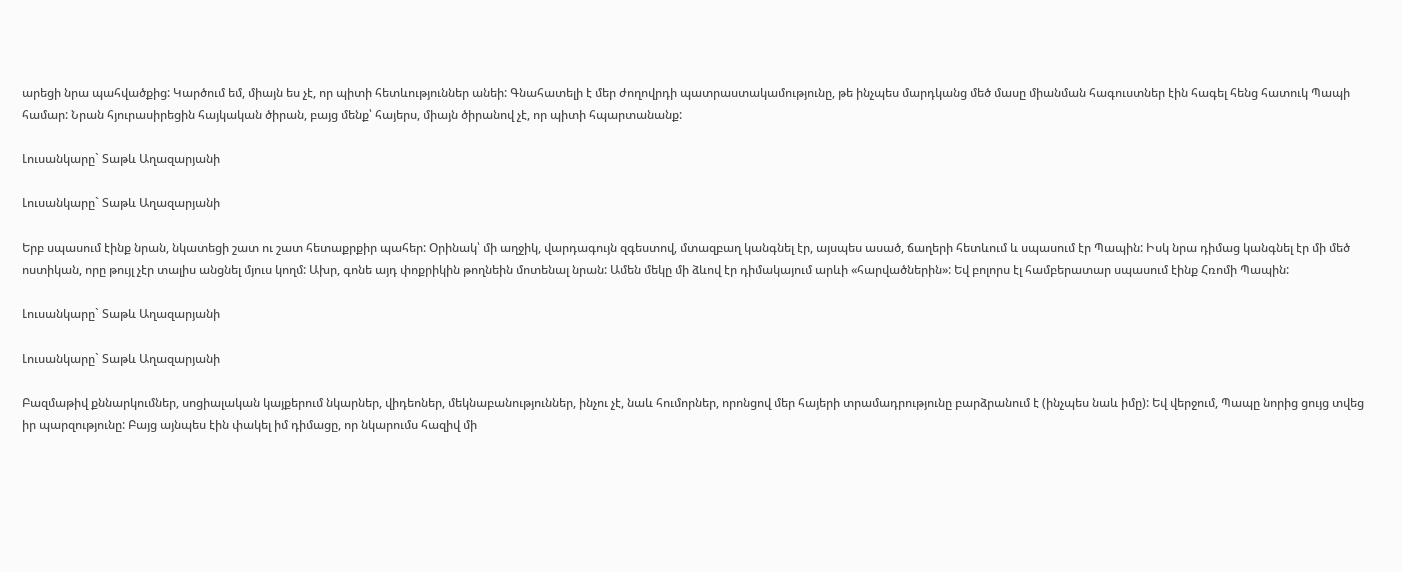արեցի նրա պահվածքից: Կարծում եմ, միայն ես չէ, որ պիտի հետևություններ անեի: Գնահատելի է մեր ժողովրդի պատրաստակամությունը, թե ինչպես մարդկանց մեծ մասը միանման հագուստներ էին հագել հենց հատուկ Պապի համար: Նրան հյուրասիրեցին հայկական ծիրան, բայց մենք՝ հայերս, միայն ծիրանով չէ, որ պիտի հպարտանանք:

Լուսանկարը` Տաթև Աղազարյանի

Լուսանկարը` Տաթև Աղազարյանի

Երբ սպասում էինք նրան, նկատեցի շատ ու շատ հետաքրքիր պահեր: Օրինակ՝ մի աղջիկ, վարդագույն զգեստով, մտազբաղ կանգնել էր, այսպես ասած, ճաղերի հետևում և սպասում էր Պապին: Իսկ նրա դիմաց կանգնել էր մի մեծ ոստիկան, որը թույլ չէր տալիս անցնել մյուս կողմ: Ախր, գոնե այդ փոքրիկին թողնեին մոտենալ նրան: Ամեն մեկը մի ձևով էր դիմակայում արևի «հարվածներին»: Եվ բոլորս էլ համբերատար սպասում էինք Հռոմի Պապին:

Լուսանկարը` Տաթև Աղազարյանի

Լուսանկարը` Տաթև Աղազարյանի

Բազմաթիվ քննարկումներ, սոցիալական կայքերում նկարներ, վիդեոներ, մեկնաբանություններ, ինչու չէ, նաև հումորներ, որոնցով մեր հայերի տրամադրությունը բարձրանում է (ինչպես նաև իմը): Եվ վերջում, Պապը նորից ցույց տվեց իր պարզությունը: Բայց այնպես էին փակել իմ դիմացը, որ նկարումս հազիվ մի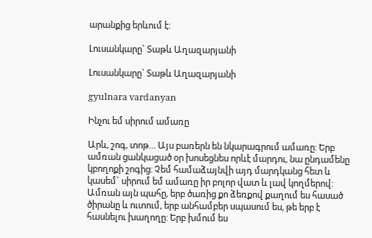արանքից երևում է:

Լուսանկարը` Տաթև Աղազարյանի

Լուսանկարը` Տաթև Աղազարյանի

gyulnara vardanyan

Ինչու եմ սիրում ամառը

Արև, շոգ, տոթ… Այս բառերն են նկարագրում ամառը: Երբ ամռան ցանկացած օր խոսեցնես որևէ մարդու, նա ընդամենը կբողոքի շոգից: Չեմ համաձայնվի այդ մարդկանց հետ և կասեմ` սիրում եմ ամառը իր բոլոր վատ և լավ կողմերով: Ամռան այն պահը, երբ ծառից քո ձեռքով քաղում ես հասած ծիրանը և ուտում, երբ անհամբեր սպասում ես, թե երբ է հասնելու խաղողը: Երբ խմում ես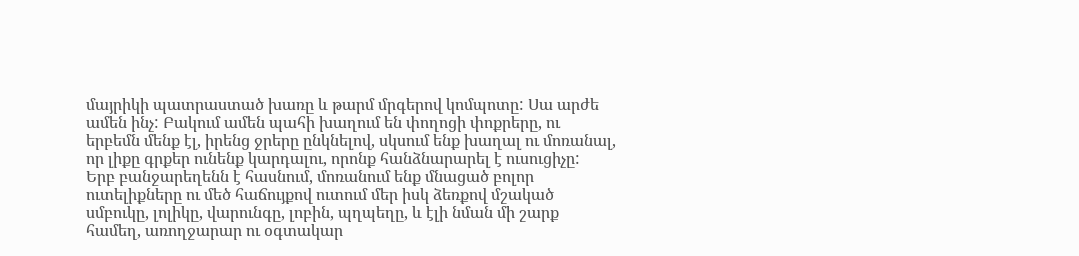մայրիկի պատրաստած խառը և թարմ մրգերով կոմպոտը: Սա արժե ամեն ինչ: Բակում ամեն պահի խաղում են փողոցի փոքրերը, ու երբեմն մենք էլ, իրենց ջրերը ընկնելով, սկսում ենք խաղալ ու մոռանալ, որ լիքը գրքեր ունենք կարդալու, որոնք հանձնարարել է ուսուցիչը:
Երբ բանջարեղենն է հասնում, մոռանում ենք մնացած բոլոր ուտելիքները ու մեծ հաճույքով ուտում մեր իսկ ձեռքով մշակած սմբուկը, լոլիկը, վարունգը, լոբին, պղպեղը, և էլի նման մի շարք համեղ, առողջարար ու օգտակար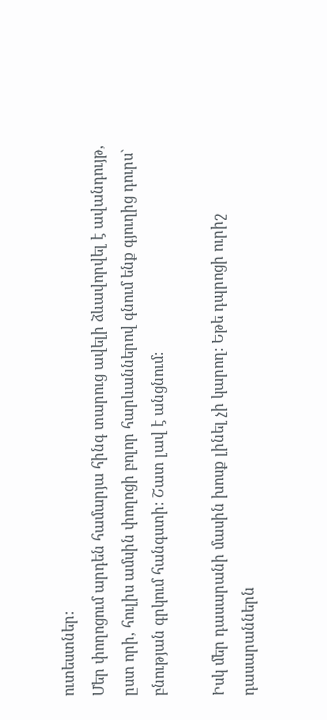ուտեստներ:
Մեր փողոցում արդեն համարյա հինգ տարուց ավելի ձևավորվել է ավանդույթ, ըստ որի, հուլիս ամսին փողոցի բոլոր հարևաններով գնում ենք գյուղից դուրս` բնության գրկում հանգստի: Շատ լավ է անցնում:

Իսկ մեր դասարանի մասին խոսք լինել չի կարող: Եթե դպրոցի ուրիշ դասարաններն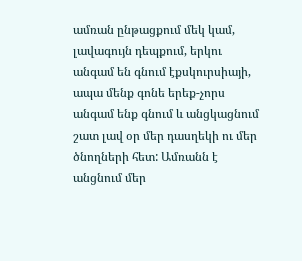ամռան ընթացքում մեկ կամ, լավագույն դեպքում, երկու անգամ են գնում էքսկուրսիայի, ապա մենք գոնե երեք-չորս անգամ ենք գնում և անցկացնում շատ լավ օր մեր դասղեկի ու մեր ծնողների հետ: Ամռանն է անցնում մեր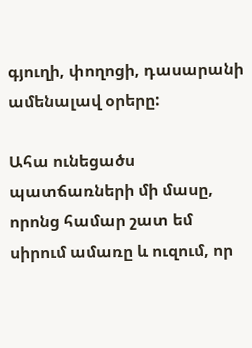գյուղի, փողոցի, դասարանի ամենալավ օրերը:

Ահա ունեցածս պատճառների մի մասը, որոնց համար շատ եմ սիրում ամառը և ուզում, որ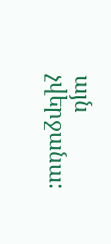այն չվերջանա: